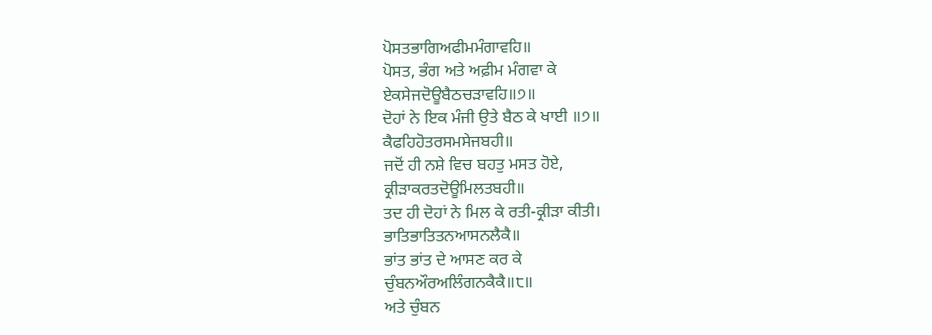ਪੋਸਤਭਾਗਿਅਫੀਮਮੰਗਾਵਹਿ॥
ਪੋਸਤ, ਭੰਗ ਅਤੇ ਅਫ਼ੀਮ ਮੰਗਵਾ ਕੇ
ਏਕਸੇਜਦੋਊਬੈਠਚੜਾਵਹਿ॥੭॥
ਦੋਹਾਂ ਨੇ ਇਕ ਮੰਜੀ ਉਤੇ ਬੈਠ ਕੇ ਖਾਈ ॥੭॥
ਕੈਫਹਿਹੋਤਰਸਮਸੇਜਬਹੀ॥
ਜਦੋਂ ਹੀ ਨਸ਼ੇ ਵਿਚ ਬਹਤੁ ਮਸਤ ਹੋਏ,
ਕ੍ਰੀੜਾਕਰਤਦੋਊਮਿਲਤਬਹੀ॥
ਤਦ ਹੀ ਦੋਹਾਂ ਨੇ ਮਿਲ ਕੇ ਰਤੀ-ਕ੍ਰੀੜਾ ਕੀਤੀ।
ਭਾਤਿਭਾਤਿਤਨਆਸਨਲੈਕੈ॥
ਭਾਂਤ ਭਾਂਤ ਦੇ ਆਸਣ ਕਰ ਕੇ
ਚੁੰਬਨਔਰਅਲਿੰਗਨਕੈਕੈ॥੮॥
ਅਤੇ ਚੁੰਬਨ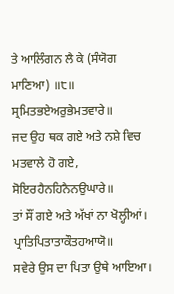ਤੇ ਆਲਿੰਗਨ ਲੈ ਕੇ (ਸੰਯੋਗ ਮਾਣਿਆ) ॥੮॥
ਸ੍ਰਮਿਤਭਏਅਰੁਭੇਮਤਵਾਰੇ॥
ਜਦ ਉਹ ਥਕ ਗਏ ਅਤੇ ਨਸ਼ੇ ਵਿਚ ਮਤਵਾਲੇ ਹੋ ਗਏ,
ਸੋਇਰਹੈਨਹਿਨੈਨਉਘਾਰੇ॥
ਤਾਂ ਸੌਂ ਗਏ ਅਤੇ ਅੱਖਾਂ ਨਾ ਖੋਲ੍ਹੀਆਂ।
ਪ੍ਰਾਤਿਪਿਤਾਤਾਕੌਤਹਆਯੋ॥
ਸਵੇਰੇ ਉਸ ਦਾ ਪਿਤਾ ਉਥੇ ਆਇਆ।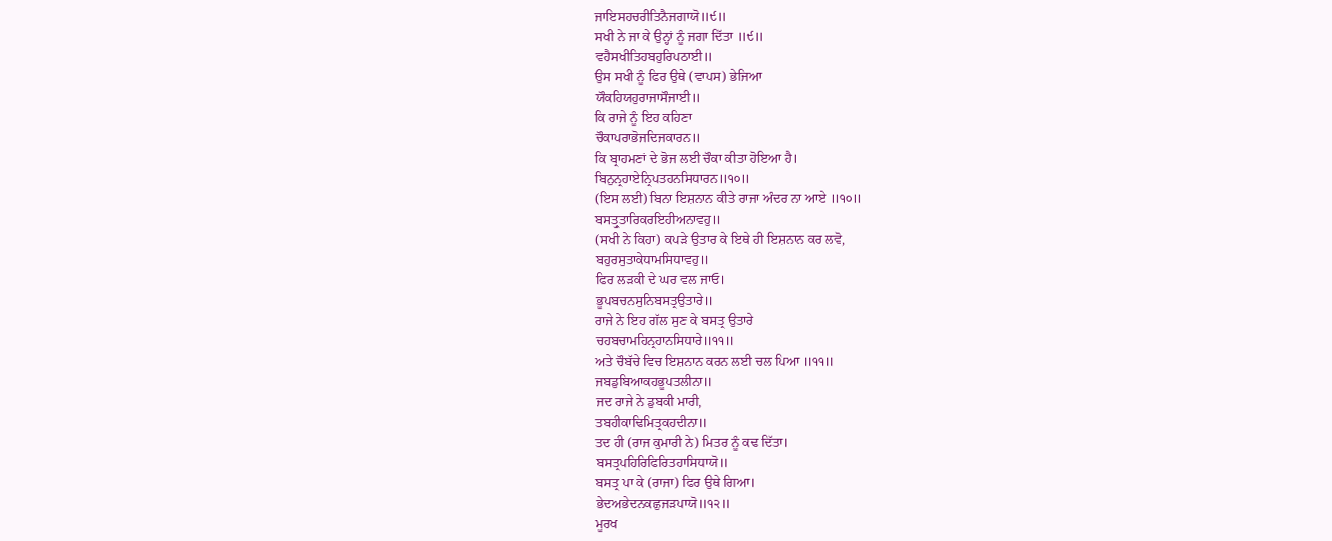ਜਾਇਸਹਚਰੀਤਿਨੈਜਗਾਯੋ॥੯॥
ਸਖੀ ਨੇ ਜਾ ਕੇ ਉਨ੍ਹਾਂ ਨੂੰ ਜਗਾ ਦਿੱਤਾ ॥੯॥
ਵਹੈਸਖੀਤਿਹਬਹੁਰਿਪਠਾਈ॥
ਉਸ ਸਖੀ ਨੂੰ ਫਿਰ ਉਥੇ (ਵਾਪਸ) ਭੇਜਿਆ
ਯੌਕਹਿਯਹੁਰਾਜਾਸੌਜਾਈ॥
ਕਿ ਰਾਜੇ ਨੂੰ ਇਹ ਕਹਿਣਾ
ਚੌਕਾਪਰਾਭੋਜਦਿਜਕਾਰਨ॥
ਕਿ ਬ੍ਰਾਹਮਣਾਂ ਦੇ ਭੋਜ ਲਈ ਚੌਕਾ ਕੀਤਾ ਹੋਇਆ ਹੈ।
ਬਿਨੁਨ੍ਰਹਾਏਨ੍ਰਿਪਤਹਨਸਿਧਾਰਨ॥੧੦॥
(ਇਸ ਲਈ) ਬਿਨਾ ਇਸ਼ਨਾਨ ਕੀਤੇ ਰਾਜਾ ਅੰਦਰ ਨਾ ਆਏ ॥੧੦॥
ਬਸਤ੍ਰੁਤਾਰਿਕਰਇਹੀਅਨਾਵਹੁ॥
(ਸਖੀ ਨੇ ਕਿਹਾ) ਕਪੜੇ ਉਤਾਰ ਕੇ ਇਥੇ ਹੀ ਇਸ਼ਨਾਨ ਕਰ ਲਵੋ,
ਬਹੁਰਸੁਤਾਕੇਧਾਮਸਿਧਾਵਹੁ॥
ਫਿਰ ਲੜਕੀ ਦੇ ਘਰ ਵਲ ਜਾਓ।
ਭੂਪਬਚਨਸੁਨਿਬਸਤ੍ਰਉਤਾਰੇ॥
ਰਾਜੇ ਨੇ ਇਹ ਗੱਲ ਸੁਣ ਕੇ ਬਸਤ੍ਰ ਉਤਾਰੇ
ਚਹਬਚਾਮਹਿਨ੍ਰਹਾਨਸਿਧਾਰੇ॥੧੧॥
ਅਤੇ ਚੌਬੱਚੇ ਵਿਚ ਇਸ਼ਨਾਨ ਕਰਨ ਲਈ ਚਲ ਪਿਆ ॥੧੧॥
ਜਬਡੁਬਿਆਕਹਭੂਪਤਲੀਨਾ॥
ਜਦ ਰਾਜੇ ਨੇ ਡੁਬਕੀ ਮਾਰੀ,
ਤਬਹੀਕਾਢਿਮਿਤ੍ਰਕਹਦੀਨਾ॥
ਤਦ ਹੀ (ਰਾਜ ਕੁਮਾਰੀ ਨੇ) ਮਿਤਰ ਨੂੰ ਕਢ ਦਿੱਤਾ।
ਬਸਤ੍ਰਪਹਿਰਿਫਿਰਿਤਹਾਸਿਧਾਯੋ॥
ਬਸਤ੍ਰ ਪਾ ਕੇ (ਰਾਜਾ) ਫਿਰ ਉਥੇ ਗਿਆ।
ਭੇਦਅਭੇਦਨਕਛੁਜੜਪਾਯੋ॥੧੨॥
ਮੂਰਖ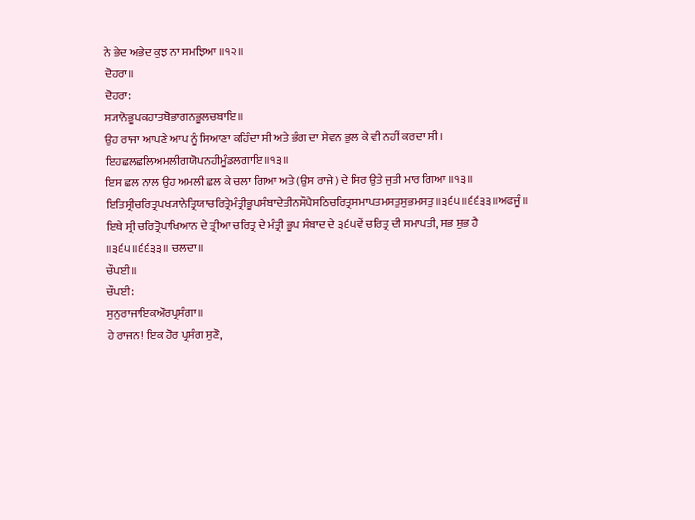ਨੇ ਭੇਦ ਅਭੇਦ ਕੁਝ ਨਾ ਸਮਝਿਆ ॥੧੨॥
ਦੋਹਰਾ॥
ਦੋਹਰਾ:
ਸ੍ਯਾਨੋਭੂਪਕਹਾਤਥੋਭਾਗਨਭੂਲਚਬਾਇ॥
ਉਹ ਰਾਜਾ ਆਪਣੇ ਆਪ ਨੂੰ ਸਿਆਣਾ ਕਹਿੰਦਾ ਸੀ ਅਤੇ ਭੰਗ ਦਾ ਸੇਵਨ ਭੁਲ ਕੇ ਵੀ ਨਹੀਂ ਕਰਦਾ ਸੀ।
ਇਹਛਲਛਲਿਅਮਲੀਗਯੋਪਨਹੀਮੂੰਡਲਗਾਇ॥੧੩॥
ਇਸ ਛਲ ਨਾਲ ਉਹ ਅਮਲੀ ਛਲ ਕੇ ਚਲਾ ਗਿਆ ਅਤੇ (ਉਸ ਰਾਜੇ) ਦੇ ਸਿਰ ਉਤੇ ਜੁਤੀ ਮਾਰ ਗਿਆ ॥੧੩॥
ਇਤਿਸ੍ਰੀਚਰਿਤ੍ਰਪਖ੍ਯਾਨੇਤ੍ਰਿਯਾਚਰਿਤ੍ਰੇਮੰਤ੍ਰੀਭੂਪਸੰਬਾਦੇਤੀਨਸੌਪੈਸਠਿਚਰਿਤ੍ਰਸਮਾਪਤਮਸਤੁਸੁਭਮਸਤੁ॥੩੬੫॥੬੬੩੩॥ਅਫਜੂੰ॥
ਇਥੇ ਸ੍ਰੀ ਚਰਿਤ੍ਰੋਪਾਖਿਆਨ ਦੇ ਤ੍ਰੀਆ ਚਰਿਤ੍ਰ ਦੇ ਮੰਤ੍ਰੀ ਭੂਪ ਸੰਬਾਦ ਦੇ ੩੬੫ਵੇਂ ਚਰਿਤ੍ਰ ਦੀ ਸਮਾਪਤੀ, ਸਭ ਸ਼ੁਭ ਹੈ ॥੩੬੫॥੬੬੩੩॥ ਚਲਦਾ॥
ਚੌਪਈ॥
ਚੌਪਈ:
ਸੁਨੁਰਾਜਾਇਕਔਰਪ੍ਰਸੰਗਾ॥
ਹੇ ਰਾਜਨ! ਇਕ ਹੋਰ ਪ੍ਰਸੰਗ ਸੁਣੋ,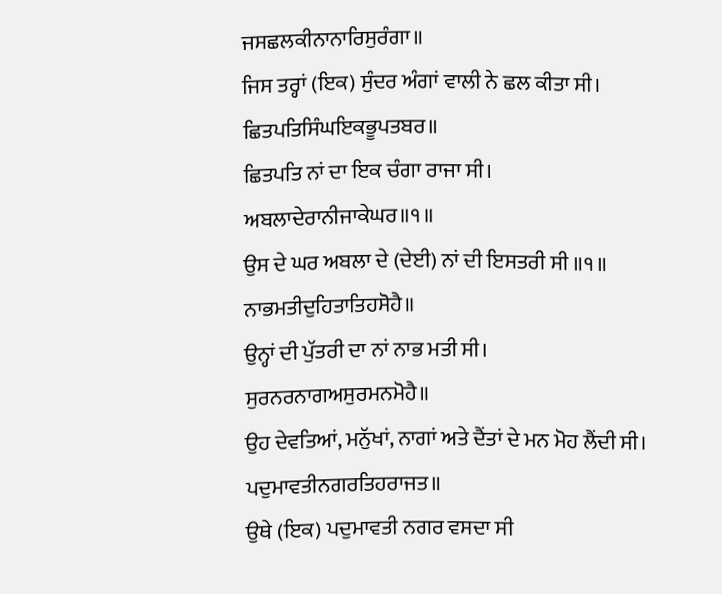ਜਸਛਲਕੀਨਾਨਾਰਿਸੁਰੰਗਾ॥
ਜਿਸ ਤਰ੍ਹਾਂ (ਇਕ) ਸੁੰਦਰ ਅੰਗਾਂ ਵਾਲੀ ਨੇ ਛਲ ਕੀਤਾ ਸੀ।
ਛਿਤਪਤਿਸਿੰਘਇਕਭੂਪਤਬਰ॥
ਛਿਤਪਤਿ ਨਾਂ ਦਾ ਇਕ ਚੰਗਾ ਰਾਜਾ ਸੀ।
ਅਬਲਾਦੇਰਾਨੀਜਾਕੇਘਰ॥੧॥
ਉਸ ਦੇ ਘਰ ਅਬਲਾ ਦੇ (ਦੇਈ) ਨਾਂ ਦੀ ਇਸਤਰੀ ਸੀ ॥੧॥
ਨਾਭਮਤੀਦੁਹਿਤਾਤਿਹਸੋਹੈ॥
ਉਨ੍ਹਾਂ ਦੀ ਪੁੱਤਰੀ ਦਾ ਨਾਂ ਨਾਭ ਮਤੀ ਸੀ।
ਸੁਰਨਰਨਾਗਅਸੁਰਮਨਮੋਹੈ॥
ਉਹ ਦੇਵਤਿਆਂ, ਮਨੁੱਖਾਂ, ਨਾਗਾਂ ਅਤੇ ਦੈਂਤਾਂ ਦੇ ਮਨ ਮੋਹ ਲੈਂਦੀ ਸੀ।
ਪਦੁਮਾਵਤੀਨਗਰਤਿਹਰਾਜਤ॥
ਉਥੇ (ਇਕ) ਪਦੁਮਾਵਤੀ ਨਗਰ ਵਸਦਾ ਸੀ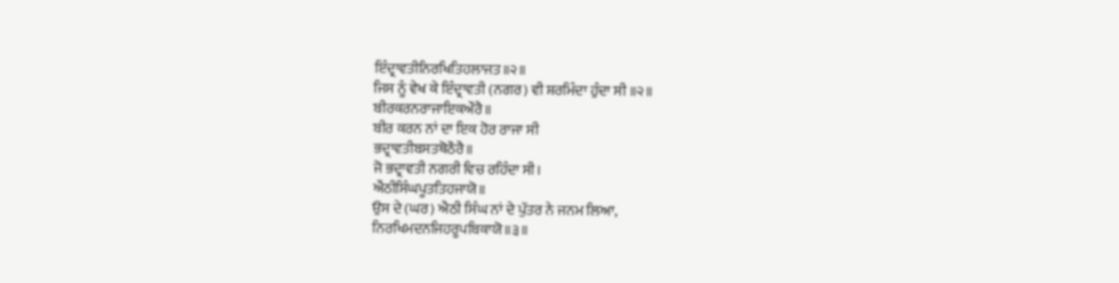ਇੰਦ੍ਰਾਵਤੀਨਿਰਖਿਤਿਹਲਾਜਤ॥੨॥
ਜਿਸ ਨੂੰ ਵੇਖ ਕੇ ਇੰਦ੍ਰਾਵਤੀ (ਨਗਰ) ਵੀ ਸ਼ਰਮਿੰਦਾ ਹੁੰਦਾ ਸੀ ॥੨॥
ਬੀਰਕਰਨਰਾਜਾਇਕਔਰੈ॥
ਬੀਰ ਕਰਨ ਨਾਂ ਦਾ ਇਕ ਹੋਰ ਰਾਜਾ ਸੀ
ਭਦ੍ਰਾਵਤੀਬਸਤਥੋਠੌਰੈ॥
ਜੋ ਭਦ੍ਰਾਵਤੀ ਨਗਰੀ ਵਿਚ ਰਹਿੰਦਾ ਸੀ।
ਐਂਠੀਸਿੰਘਪੂਤਤਿਹਜਾਯੋ॥
ਉਸ ਦੇ (ਘਰ) ਐਠੀ ਸਿੰਘ ਨਾਂ ਦੇ ਪੁੱਤਰ ਨੇ ਜਨਮ ਲਿਆ,
ਨਿਰਖਿਮਦਨਜਿਹਰੂਪਬਿਕਾਯੋ॥੩॥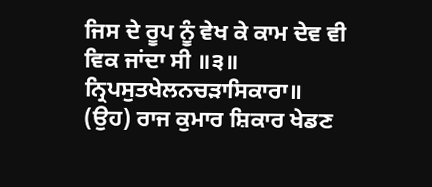ਜਿਸ ਦੇ ਰੂਪ ਨੂੰ ਵੇਖ ਕੇ ਕਾਮ ਦੇਵ ਵੀ ਵਿਕ ਜਾਂਦਾ ਸੀ ॥੩॥
ਨ੍ਰਿਪਸੁਤਖੇਲਨਚੜਾਸਿਕਾਰਾ॥
(ਉਹ) ਰਾਜ ਕੁਮਾਰ ਸ਼ਿਕਾਰ ਖੇਡਣ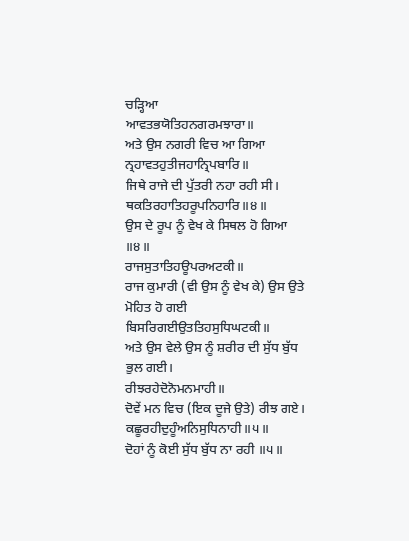ਚੜ੍ਹਿਆ
ਆਵਤਭਯੋਤਿਹਨਗਰਮਝਾਰਾ॥
ਅਤੇ ਉਸ ਨਗਰੀ ਵਿਚ ਆ ਗਿਆ
ਨ੍ਰਹਾਵਤਹੁਤੀਜਹਾਨ੍ਰਿਪਬਾਰਿ॥
ਜਿਥੇ ਰਾਜੇ ਦੀ ਪੁੱਤਰੀ ਨਹਾ ਰਹੀ ਸੀ।
ਥਕਤਿਰਹਾਤਿਹਰੂਪਨਿਹਾਰਿ॥੪॥
ਉਸ ਦੇ ਰੂਪ ਨੂੰ ਵੇਖ ਕੇ ਸਿਥਲ ਹੋ ਗਿਆ ॥੪॥
ਰਾਜਸੁਤਾਤਿਹਊਪਰਅਟਕੀ॥
ਰਾਜ ਕੁਮਾਰੀ (ਵੀ ਉਸ ਨੂੰ ਵੇਖ ਕੇ) ਉਸ ਉਤੇ ਮੋਹਿਤ ਹੋ ਗਈ
ਬਿਸਰਿਗਈਉਤਤਿਹਸੁਧਿਘਟਕੀ॥
ਅਤੇ ਉਸ ਵੇਲੇ ਉਸ ਨੂੰ ਸ਼ਰੀਰ ਦੀ ਸੁੱਧ ਬੁੱਧ ਭੁਲ ਗਈ।
ਰੀਝਰਹੇਦੋਨੋਮਨਮਾਹੀ॥
ਦੋਵੇਂ ਮਨ ਵਿਚ (ਇਕ ਦੂਜੇ ਉਤੇ) ਰੀਝ ਗਏ।
ਕਛੂਰਹੀਦੁਹੂੰਅਨਿਸੁਧਿਨਾਹੀ॥੫॥
ਦੋਹਾਂ ਨੂੰ ਕੋਈ ਸੁੱਧ ਬੁੱਧ ਨਾ ਰਹੀ ॥੫॥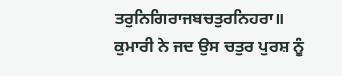ਤਰੁਨਿਗਿਰਾਜਬਚਤੁਰਨਿਹਰਾ॥
ਕੁਮਾਰੀ ਨੇ ਜਦ ਉਸ ਚਤੁਰ ਪੁਰਸ਼ ਨੂੰ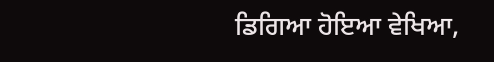ਡਿਗਿਆ ਹੋਇਆ ਵੇਖਿਆ,